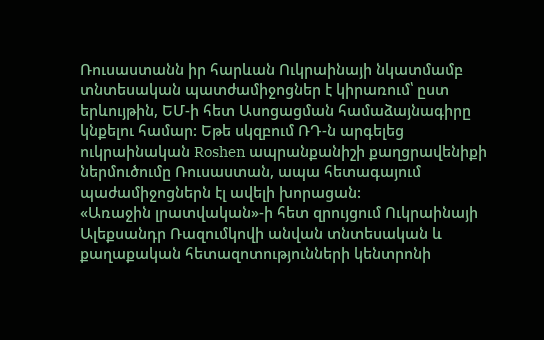Ռուսաստանն իր հարևան Ուկրաինայի նկատմամբ տնտեսական պատժամիջոցներ է կիրառում՝ ըստ երևույթին, ԵՄ-ի հետ Ասոցացման համաձայնագիրը կնքելու համար: Եթե սկզբում ՌԴ-ն արգելեց ուկրաինական Roshen ապրանքանիշի քաղցրավենիքի ներմուծումը Ռուսաստան, ապա հետագայում պաժամիջոցներն էլ ավելի խորացան:
«Առաջին լրատվական»-ի հետ զրույցում Ուկրաինայի Ալեքսանդր Ռազումկովի անվան տնտեսական և քաղաքական հետազոտությունների կենտրոնի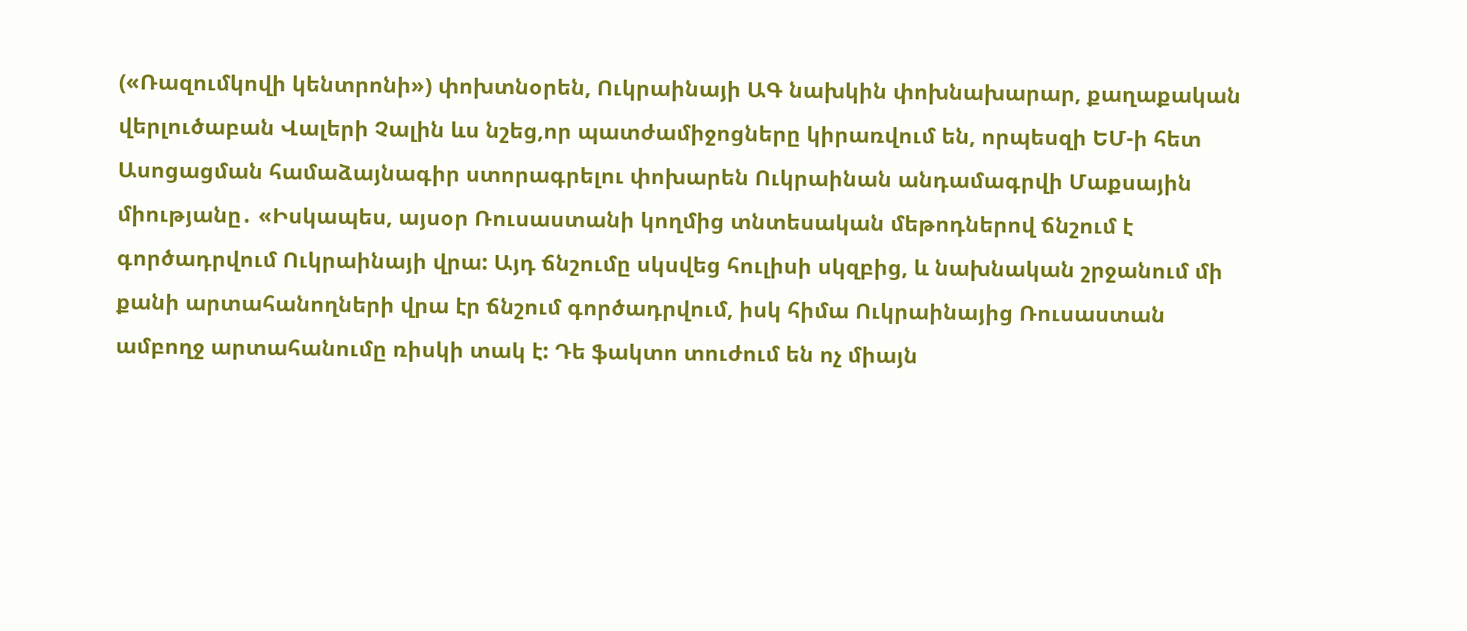(«Ռազումկովի կենտրոնի») փոխտնօրեն, Ուկրաինայի ԱԳ նախկին փոխնախարար, քաղաքական վերլուծաբան Վալերի Չալին ևս նշեց,որ պատժամիջոցները կիրառվում են, որպեսզի ԵՄ-ի հետ Ասոցացման համաձայնագիր ստորագրելու փոխարեն Ուկրաինան անդամագրվի Մաքսային միությանը․ «Իսկապես, այսօր Ռուսաստանի կողմից տնտեսական մեթոդներով ճնշում է գործադրվում Ուկրաինայի վրա: Այդ ճնշումը սկսվեց հուլիսի սկզբից, և նախնական շրջանում մի քանի արտահանողների վրա էր ճնշում գործադրվում, իսկ հիմա Ուկրաինայից Ռուսաստան ամբողջ արտահանումը ռիսկի տակ է: Դե ֆակտո տուժում են ոչ միայն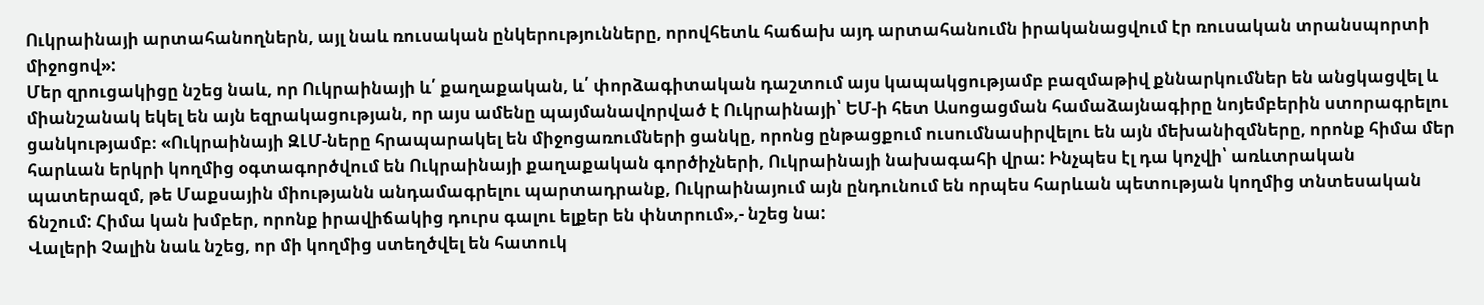Ուկրաինայի արտահանողներն, այլ նաև ռուսական ընկերությունները, որովհետև հաճախ այդ արտահանումն իրականացվում էր ռուսական տրանսպորտի միջոցով»:
Մեր զրուցակիցը նշեց նաև, որ Ուկրաինայի և՛ քաղաքական, և՛ փորձագիտական դաշտում այս կապակցությամբ բազմաթիվ քննարկումներ են անցկացվել և միանշանակ եկել են այն եզրակացության, որ այս ամենը պայմանավորված է Ուկրաինայի՝ ԵՄ-ի հետ Ասոցացման համաձայնագիրը նոյեմբերին ստորագրելու ցանկությամբ։ «Ուկրաինայի ԶԼՄ-ները հրապարակել են միջոցառումների ցանկը, որոնց ընթացքում ուսումնասիրվելու են այն մեխանիզմները, որոնք հիմա մեր հարևան երկրի կողմից օգտագործվում են Ուկրաինայի քաղաքական գործիչների, Ուկրաինայի նախագահի վրա: Ինչպես էլ դա կոչվի՝ առևտրական պատերազմ, թե Մաքսային միությանն անդամագրելու պարտադրանք, Ուկրաինայում այն ընդունում են որպես հարևան պետության կողմից տնտեսական ճնշում: Հիմա կան խմբեր, որոնք իրավիճակից դուրս գալու ելքեր են փնտրում»,- նշեց նա:
Վալերի Չալին նաև նշեց, որ մի կողմից ստեղծվել են հատուկ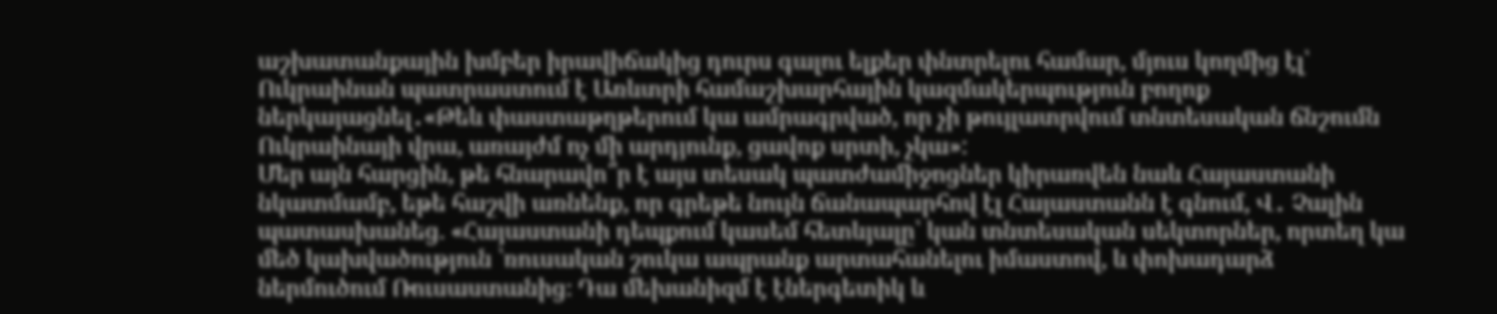աշխատանքային խմբեր իրավիճակից դուրս գալու ելքեր փնտրելու համար, մյուս կողմից էլ՝ Ուկրաինան պատրաստում է Առևտրի համաշխարհային կազմակերպություն բողոք ներկայացնել․«Թեև փաստաթղթերում կա ամրագրված, որ չի թույլատրվում տնտեսական ճնշումն Ուկրաինայի վրա, առայժմ ոչ մի արդյունք, ցավոք սրտի, չկա»:
Մեր այն հարցին, թե հնարավո՞ր է այս տեսակ պատժամիջոցներ կիրառվեն նաև Հայաստանի նկատմամբ, եթե հաշվի առնենք, որ գրեթե նույն ճանապարհով էլ Հայաստանն է գնում, Վ․ Չալին պատասխանեց. «Հայաստանի դեպքում կասեմ հետևյալը՝ կան տնտեսական սեկտորներ, որտեղ կա մեծ կախվածություն ՝ռուսական շուկա ապրանք արտահանելու իմաստով, և փոխադարձ ներմուծում Ռուսաստանից։ Դա մեխանիզմ է էներգետիկ և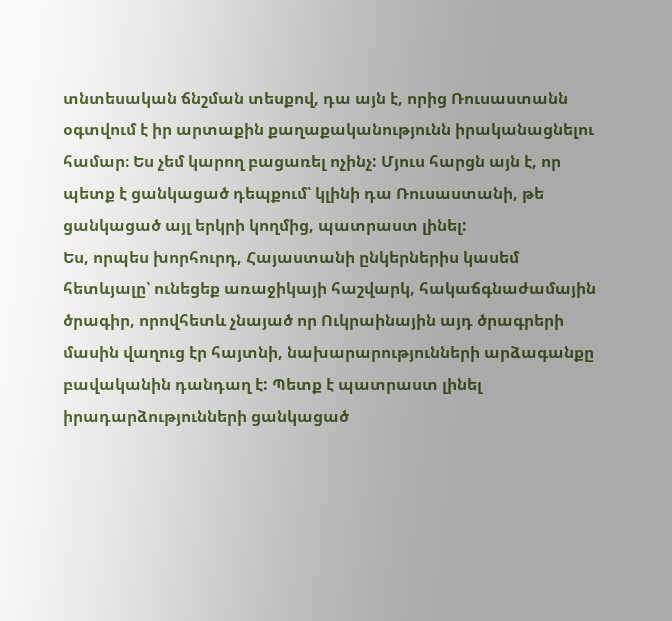տնտեսական ճնշման տեսքով, դա այն է, որից Ռուսաստանն օգտվում է իր արտաքին քաղաքականությունն իրականացնելու համար։ Ես չեմ կարող բացառել ոչինչ: Մյուս հարցն այն է, որ պետք է ցանկացած դեպքում՝ կլինի դա Ռուսաստանի, թե ցանկացած այլ երկրի կողմից, պատրաստ լինել:
Ես, որպես խորհուրդ, Հայաստանի ընկերներիս կասեմ հետևյալը՝ ունեցեք առաջիկայի հաշվարկ, հակաճգնաժամային ծրագիր, որովհետև չնայած որ Ուկրաինային այդ ծրագրերի մասին վաղուց էր հայտնի, նախարարությունների արձագանքը բավականին դանդաղ է: Պետք է պատրաստ լինել իրադարձությունների ցանկացած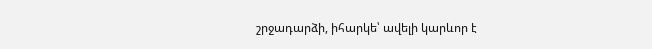շրջադարձի, իհարկե՝ ավելի կարևոր է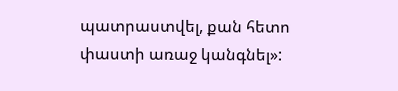պատրաստվել, քան հետո փաստի առաջ կանգնել»: